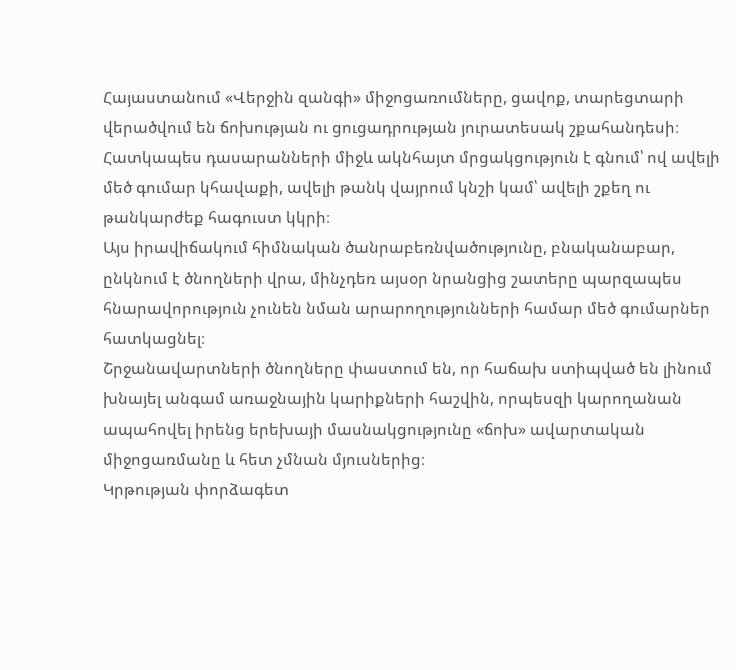Հայաստանում «Վերջին զանգի» միջոցառումները, ցավոք, տարեցտարի վերածվում են ճոխության ու ցուցադրության յուրատեսակ շքահանդեսի։ Հատկապես դասարանների միջև ակնհայտ մրցակցություն է գնում՝ ով ավելի մեծ գումար կհավաքի, ավելի թանկ վայրում կնշի կամ՝ ավելի շքեղ ու թանկարժեք հագուստ կկրի։
Այս իրավիճակում հիմնական ծանրաբեռնվածությունը, բնականաբար, ընկնում է ծնողների վրա, մինչդեռ այսօր նրանցից շատերը պարզապես հնարավորություն չունեն նման արարողությունների համար մեծ գումարներ հատկացնել։
Շրջանավարտների ծնողները փաստում են, որ հաճախ ստիպված են լինում խնայել անգամ առաջնային կարիքների հաշվին, որպեսզի կարողանան ապահովել իրենց երեխայի մասնակցությունը «ճոխ» ավարտական միջոցառմանը և հետ չմնան մյուսներից։
Կրթության փորձագետ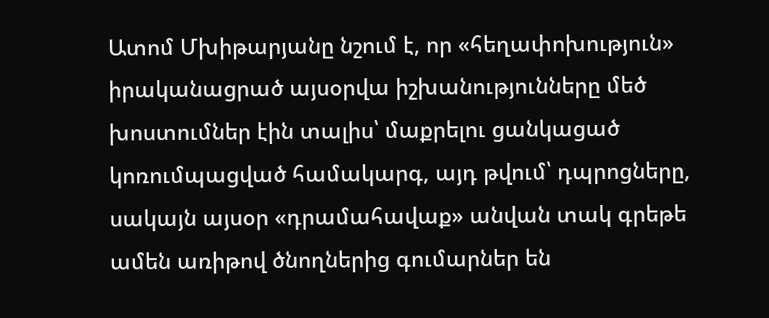Ատոմ Մխիթարյանը նշում է, որ «հեղափոխություն» իրականացրած այսօրվա իշխանությունները մեծ խոստումներ էին տալիս՝ մաքրելու ցանկացած կոռումպացված համակարգ, այդ թվում՝ դպրոցները, սակայն այսօր «դրամահավաք» անվան տակ գրեթե ամեն առիթով ծնողներից գումարներ են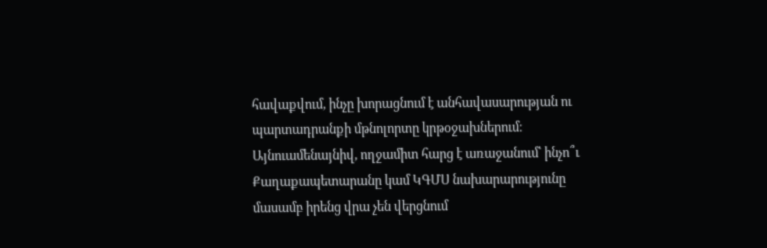հավաքվում, ինչը խորացնում է անհավասարության ու պարտադրանքի մթնոլորտը կրթօջախներում։
Այնուամենայնիվ, ողջամիտ հարց է առաջանում՝ ինչո՞ւ Քաղաքապետարանը կամ ԿԳՄՍ նախարարությունը մասամբ իրենց վրա չեն վերցնում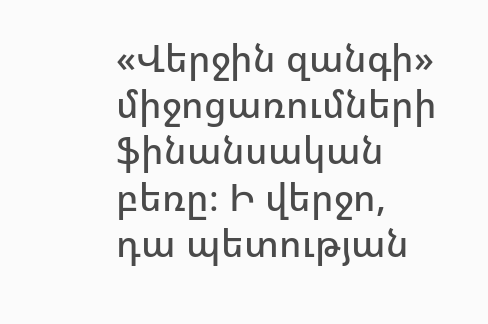«Վերջին զանգի» միջոցառումների ֆինանսական բեռը։ Ի վերջո, դա պետության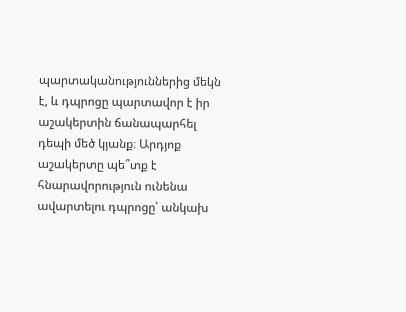պարտականություններից մեկն է, և դպրոցը պարտավոր է իր աշակերտին ճանապարհել դեպի մեծ կյանք։ Արդյոք աշակերտը պե՞տք է հնարավորություն ունենա ավարտելու դպրոցը՝ անկախ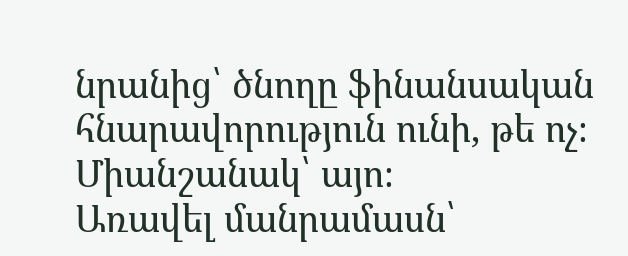նրանից՝ ծնողը ֆինանսական հնարավորություն ունի, թե ոչ։ Միանշանակ՝ այո։
Առավել մանրամասն՝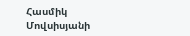Հասմիկ Մովսիսյանի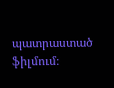պատրաստած ֆիլմում։